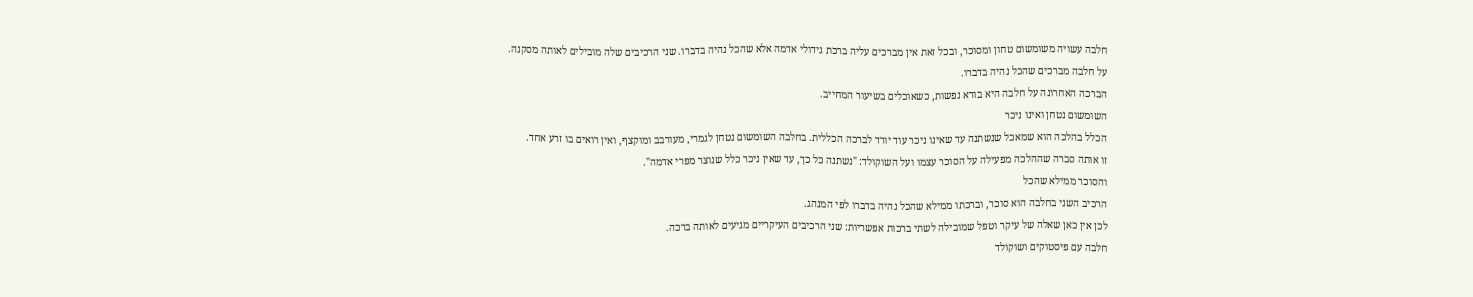חלבה עשויה משומשום טחון ומסוכר, ובכל זאת אין מברכים עליה ברכת גידולי אדמה אלא שהכל נהיה בדברו. שני הרכיבים שלה מובילים לאותה מסקנה.
על חלבה מברכים שהכל נהיה בדברו.
הברכה האחרונה על חלבה היא בורא נפשות, כשאוכלים בשיעור המחייב.
השומשום נטחן ואינו ניכר
הכלל בהלכה הוא שמאכל שנשתנה עד שאינו ניכר עוד יורד לברכה הכללית. בחלבה השומשום נטחן לגמרי, מעורבב ומוקצף, ואין רואים בו זרע אחד.
זו אותה סברה שההלכה מפעילה על הסוכר עצמו ועל השוקולד: "נשתנה כל כך, עד שאין ניכר כלל שנוצר מפרי אדמה".
והסוכר ממילא שהכל
הרכיב השני בחלבה הוא סוכר, וברכתו ממילא שהכל נהיה בדברו לפי המנהג.
לכן אין כאן שאלה של עיקר וטפל שמובילה לשתי ברכות אפשריות: שני הרכיבים העיקריים מגיעים לאותה ברכה.
חלבה עם פיסטוקים ושוקולד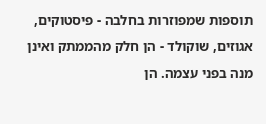תוספות שמפוזרות בחלבה - פיסטוקים, אגוזים, שוקולד - הן חלק מהממתק ואינן מנה בפני עצמה. הן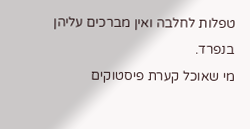טפלות לחלבה ואין מברכים עליהן בנפרד.
מי שאוכל קערת פיסטוקים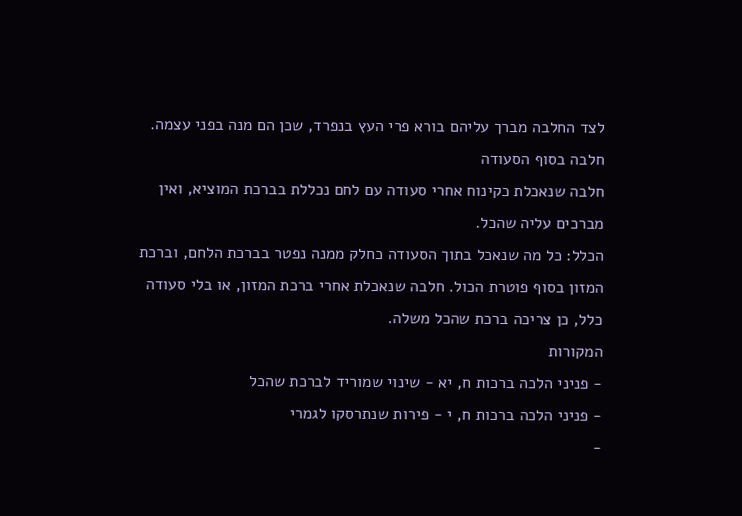לצד החלבה מברך עליהם בורא פרי העץ בנפרד, שכן הם מנה בפני עצמה.
חלבה בסוף הסעודה
חלבה שנאכלת כקינוח אחרי סעודה עם לחם נכללת בברכת המוציא, ואין מברכים עליה שהכל.
הכלל: כל מה שנאכל בתוך הסעודה כחלק ממנה נפטר בברכת הלחם, וברכת המזון בסוף פוטרת הכול. חלבה שנאכלת אחרי ברכת המזון, או בלי סעודה כלל, כן צריכה ברכת שהכל משלה.
המקורות
- פניני הלכה ברכות ח, יא - שינוי שמוריד לברכת שהכל
- פניני הלכה ברכות ח, י - פירות שנתרסקו לגמרי
-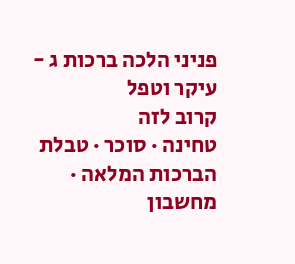פניני הלכה ברכות ג - עיקר וטפל
קרוב לזה
טחינה · סוכר · טבלת הברכות המלאה · מחשבון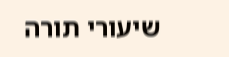שיעורי תורה